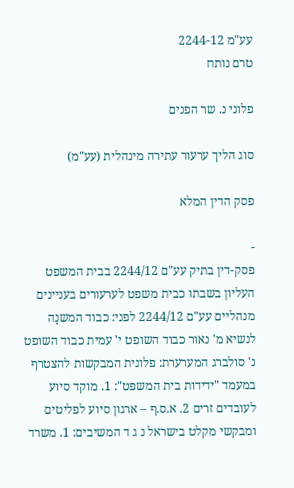עע"מ 2244-12
טרם נותח

פלוני נ. שר הפנים

סוג הליך ערעור עתירה מינהלית (עע"מ)

פסק הדין המלא

-
פסק-דין בתיק עע"ם 2244/12 בבית המשפט העליון בשבתו כבית משפט לערעורים בעניינים מנהליים עע"ם 2244/12 לפני: כבוד המשנָה לנשיא מ' נאור כבוד השופט י' עמית כבוד השופט נ' סולברג המערערת: פלונית המבקשות להצטרף במעמד "ידידות בית המשפט": 1. מוקד סיוע לעובדים זרים 2. א.ס.ף – ארגון סיוע לפליטים ומבקשי מקלט בישראל נ ג ד המשיבים: 1. משרד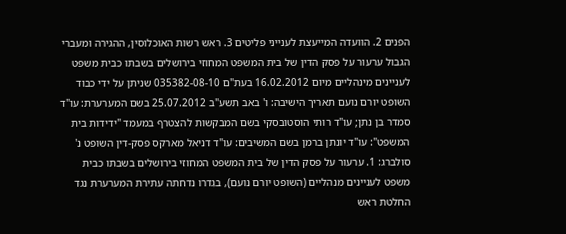הפנים 2. הוועדה המייעצת לענייני פליטים 3. ראש רשות האוכלוסין, ההגירה ומעברי הגבול ערעור על פסק הדין של בית המשפט המחוזי בירושלים בשבתו כבית משפט לעניינים מינהליים מיום 16.02.2012 בעת"ם 035382-08-10 שניתן על ידי כבוד השופט יורם נועם תאריך הישיבה: ו' באב תשע"ב 25.07.2012 בשם המערערת: עו"ד סמדר בן נתן; עו"ד רותי הוסטובסקי בשם המבקשות להצטרף במעמד "ידידות בית המשפט": עו"ד יונתן ברמן בשם המשיבים: עו"ד דניאל מארקס פסק-דין השופט נ' סולברג: 1. ערעור על פסק הדין של בית המשפט המחוזי בירושלים בשבתו כבית משפט לעניינים מנהליים (השופט יורם נועם), בגִדרו נדחתה עתירת המערערת נגד החלטת ראש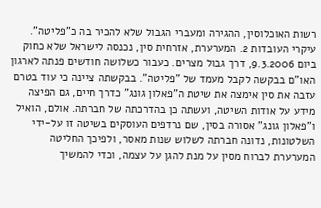רשות האוכלוסין, ההגירה ומעברי הגבול שלא להכיר בה כ"פליטה". עיקרי העובדות 2. המערערת, אזרחית סין, נכנסה לישראל שלא כחוק ביום 9.3.2006, דרך גבול מצרים. כעבור כשלושה חודשים פנתה לארגון האו"ם בבקשה לקבל מעמד של "פליטה". בבקשתה ציינה כי עוד בטרם עזבה את סין אימצה את שיטת ה"פאלון גונג" כדרך חיים, גם הפיצה מידע על אודות השיטה, ועשתה כן בהדרכתה של חברתה. אולם, הואיל ו"פאלון גונג" אסורה בסין, שם נרדפים העוסקים בשיטה זו על-ידי השלטונות, נדונה חברתה לשלוש שנות מאסר, ולפיכך החליטה המערערת לברוח מסין על מנת להגן על עצמה, וכדי להמשיך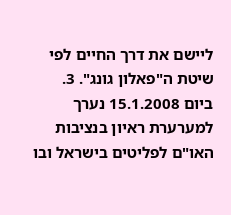ליישם את דרך החיים לפי שיטת ה"פאלון גונג". 3. ביום 15.1.2008 נערך למערערת ראיון בנציבות האו"ם לפליטים בישראל ובו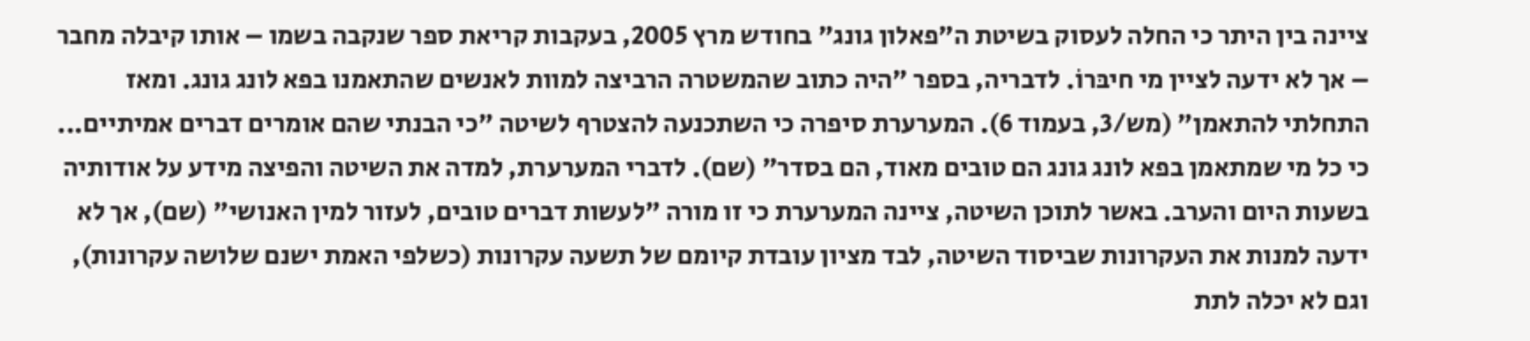ציינה בין היתר כי החלה לעסוק בשיטת ה"פאלון גונג" בחודש מרץ 2005, בעקבות קריאת ספר שנקבה בשמו – אותו קיבלה מחבר – אך לא ידעה לציין מי חיבּרוֹ. לדבריה, בספר "היה כתוב שהמשטרה הרביצה למוות לאנשים שהתאמנו בפא לונג גונג. ומאז התחלתי להתאמן" (מש/3, בעמוד 6). המערערת סיפרה כי השתכנעה להצטרף לשיטה "כי הבנתי שהם אומרים דברים אמיתיים... כי כל מי שמתאמן בפא לונג גונג הם טובים מאוד, הם בסדר" (שם). לדברי המערערת, למדה את השיטה והפיצה מידע על אודותיה בשעות היום והערב. באשר לתוכן השיטה, ציינה המערערת כי זו מורה "לעשות דברים טובים, לעזור למין האנושי" (שם), אך לא ידעה למנות את העקרונות שביסוד השיטה, לבד מציון עובדת קיומם של תשעה עקרונות (כשלפי האמת ישנם שלושה עקרונות), וגם לא יכלה לתת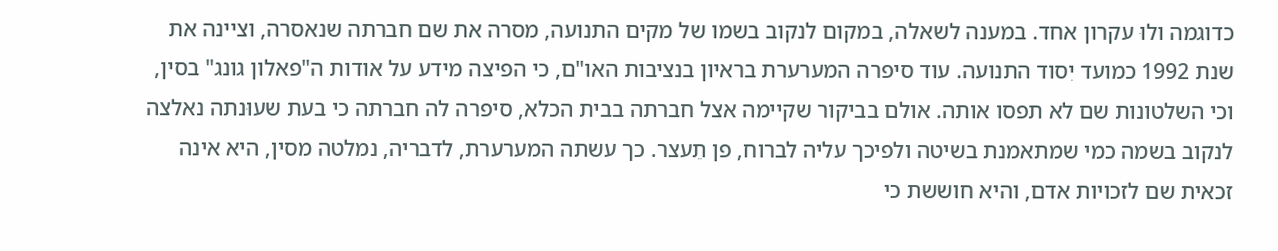כדוגמה ולוּ עקרון אחד. במענה לשאלה, במקום לנקוב בשמו של מקים התנועה, מסרה את שם חברתה שנאסרה, וציינה את שנת 1992 כמועד יִסוד התנועה. עוד סיפרה המערערת בראיון בנציבות האו"ם, כי הפיצה מידע על אודות ה"פאלון גונג" בסין, וכי השלטונות שם לא תפסו אותה. אולם בביקור שקיימה אצל חברתה בבית הכלא, סיפרה לה חברתה כי בעת שעוּנתה נאלצה לנקוב בשמה כמי שמתאמנת בשיטה ולפיכך עליה לברוח, פן תֵעצר. כך עשתה המערערת, לדבריה, נמלטה מסין, היא אינה זכאית שם לזכויות אדם, והיא חוששת כי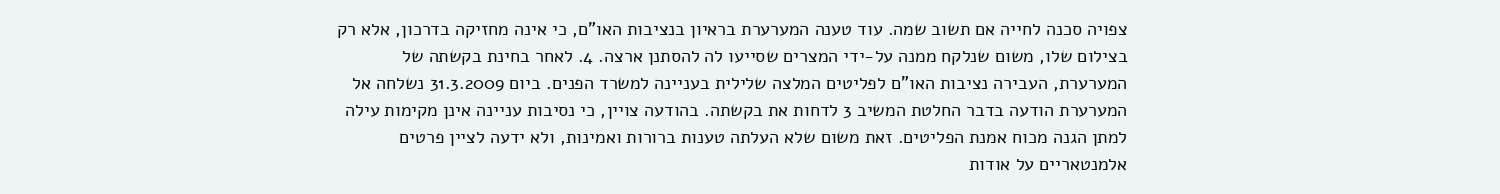צפויה סכנה לחייה אם תשוב שמה. עוד טענה המערערת בראיון בנציבות האו"ם, כי אינה מחזיקה בדרכון, אלא רק בצילום שלו, משום שנלקח ממנה על-ידי המצרים שסייעו לה להסתנן ארצה. 4. לאחר בחינת בקשתה של המערערת, העבירה נציבות האו"ם לפליטים המלצה שלילית בעניינה למשרד הפנים. ביום 31.3.2009 נשלחה אל המערערת הודעה בדבר החלטת המשיב 3 לדחות את בקשתה. בהודעה צויין, כי נסיבות עניינה אינן מקימות עילה למתן הגנה מכוח אמנת הפליטים. זאת משום שלא העלתה טענות ברורות ואמינות, ולא ידעה לציין פרטים אלמנטאריים על אודות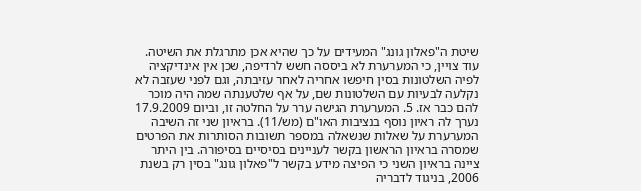שיטת ה"פאלון גונג" המעידים על כך שהיא אכן מתרגלת את השיטה. עוד צויין, כי המערערת לא ביססה חשש לרדיפה, שכן אין אינדיקציה לפיה השלטונות בסין חיפשו אחריה לאחר עזיבתה, וגם לפני שעזבה לא נקלעה לבעיות עם השלטונות שם, על אף שלטענתה שמה היה מוכר להם כבר אז. 5. המערערת הגישה ערר על החלטה זו, וביום 17.9.2009 נערך לה ראיון נוסף בנציבות האו"ם (מש/11). בראיון שני זה השיבה המערערת על שאלות שנשאלה במספר תשובות הסותרות את הפרטים שמסרה בראיון הראשון בקשר לעניינים בסיסיים בסיפורה. בין היתר ציינה בראיון השני כי הפיצה מידע בקשר ל"פאלון גונג" בסין רק בשנת 2006, בניגוד לדבריה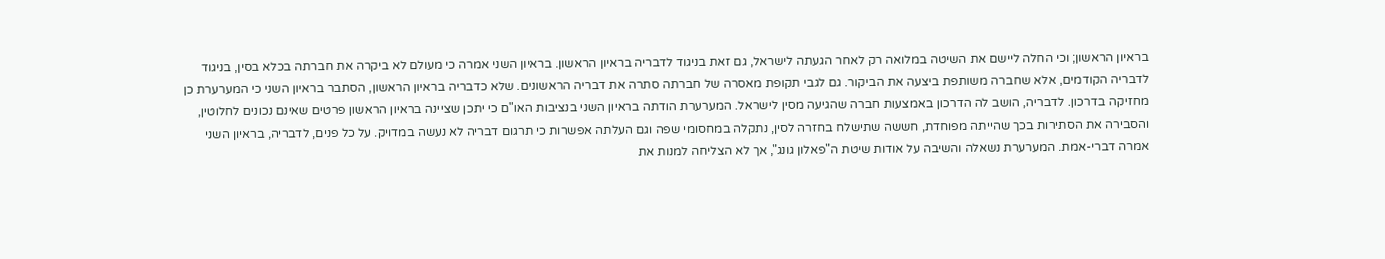בראיון הראשון; וכי החלה ליישם את השיטה במלואה רק לאחר הגעתה לישראל, גם זאת בניגוד לדבריה בראיון הראשון. בראיון השני אמרה כי מעולם לא ביקרה את חברתה בכלא בסין, בניגוד לדבריה הקודמים, אלא שחברה משותפת ביצעה את הביקור. גם לגבי תקופת מאסרה של חברתה סתרה את דבריה הראשונים. שלא כדבריה בראיון הראשון, הסתבר בראיון השני כי המערערת כן מחזיקה בדרכון. לדבריה, הושב לה הדרכון באמצעות חברה שהגיעה מסין לישראל. המערערת הודתה בראיון השני בנציבות האו"ם כי יתכן שציינה בראיון הראשון פרטים שאינם נכונים לחלוטין, והסבירה את הסתירות בכך שהייתה מפוחדת, חששה שתישלח בחזרה לסין, נתקלה במחסומי שפה וגם העלתה אפשרות כי תרגום דבריה לא נעשה במדויק. על כל פנים, לדבריה, בראיון השני אמרה דברי-אמת. המערערת נשאלה והשיבה על אודות שיטת ה"פאלון גונג", אך לא הצליחה למנות את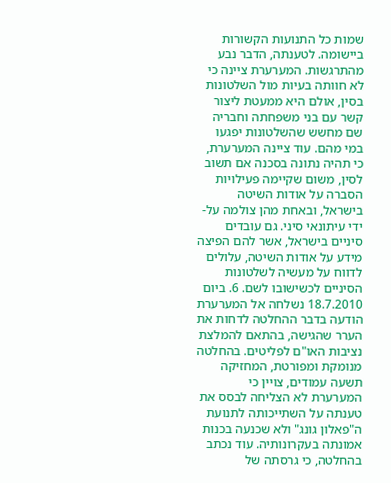שמות כל התנועות הקשורות ביישומה. לטענתה, הדבר נבע מהתרגשות. המערערת ציינה כי לא חוותה בעיות מול השלטונות בסין, אולם היא ממעטת ליצור קשר עם בני משפחתה וחבריה שם מחשש שהשלטונות יפגעו במי מהם. עוד ציינה המערערת, כי תהיה נתונה בסכנה אם תשוב לסין, משום שקיימה פעילויות הסברה על אודות השיטה בישראל, ובאחת מהן צולמה על-ידי עיתונאי סיני. גם עובדים סיניים בישראל, אשר להם הפיצה מידע על אודות השיטה, עלולים לדווח על מעשיה לשלטונות הסיניים לכשישובו לשם. 6. ביום 18.7.2010 נשלחה אל המערערת הודעה בדבר ההחלטה לדחות את הערר שהגישה, בהתאם להמלצת נציבות האו"ם לפליטים. בהחלטה מנומקת ומפורטת, המחזיקה תשעה עמודים, צויין כי המערערת לא הצליחה לבסס את טענתה על השתייכותה לתנועת ה"פאלון גונג" ולא שכנעה בכנות אמונתה בעקרונותיה. עוד נכתב בהחלטה, כי גרסתה של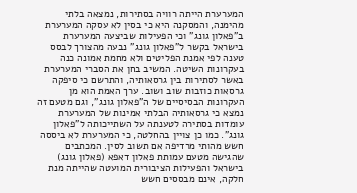המערערת הייתה רוויה בסתירות, נמצאה בלתי מהימנה, והמסקנה היא כי בסין לא עסקה המערערת ב"פאלון גונג" וכי הפעילות שביצעה המערערת בישראל בקשר ל"פאלון גונג" נבעה מהצורך לבסס טענה לפי אמנת הפליטים ולא מחמת אמונה כנה בעקרונות השיטה. המשיב בחן את הסברי המערערת באשר לסתירות בין גרסאותיה, והתרשם כי סיפקה גרסאות כוזבות שוב ושוב. ערך האמת הוא מן העקרונות הבסיסיים של ה"פאלון גונג", וגם מטעם זה נמצא כי גרסאותיה הבלתי אמינות של המערערת עומדות בסתירה לטענתה על השתייכותה ל"פאלון גונג". כמו כן צויין בהחלטה, כי המערערת לא ביססה חשש מהותי מרדיפה אם תשוב לסין. המכתבים שהגישה מטעם עמותת פאלון דאפא (פאלון גונג) בישראל והפעילות הציבורית המועטה שהייתה מנת חלקה, אינם מבססים חשש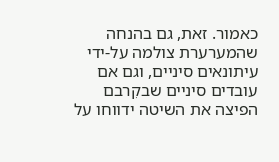כאמור. זאת, גם בהנחה שהמערערת צולמה על-ידי עיתונאים סיניים, וגם אם עובדים סיניים שבקִרבם הפיצה את השיטה ידווחו על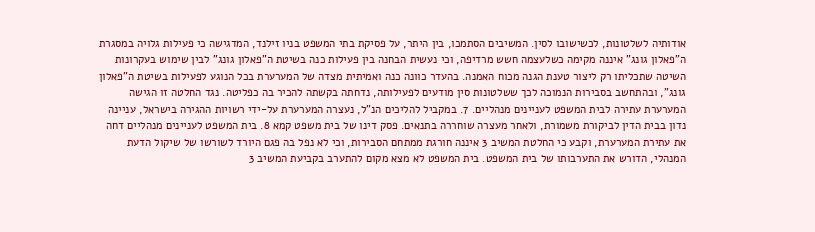אודותיה לשלטונות, לכשישובו לסין. המשיבים הסתמכו, בין היתר, על פסיקת בתי המשפט בניו זילנד, המדגישה כי פעילות גלויה במסגרת ה"פאלון גונג" איננה מקימה כשלעצמה חשש מרדיפה, וכי נעשית הבחנה בין פעילות כנה בשיטת ה"פאלון גונג" לבין שימוש בעקרונות השיטה שתכליתו רק ליצור טענת הגנה מכוח האמנה. בהעדר כוונה כנה ואמיתית מצדה של המערערת בכל הנוגע לפעילות בשיטת ה"פאלון גונג", ובהתחשב בסבירות הנמוכה לכך ששלטונות סין מודעים לפעילותה, נדחתה בקשתה להכיר בה כפליטה. נגד החלטה זו הגישה המערערת עתירה לבית המשפט לעניינים מנהליים. 7. במקביל להליכים הנ"ל, נעצרה המערערת על-ידי רשויות ההגירה בישראל, עניינה נדון בבית הדין לביקורת משמורת, ולאחר מעצרה שוחררה בתנאים. פסק דינו של בית משפט קמא 8. בית המשפט לעניינים מנהליים דחה את עתירת המערערת, וקבע כי החלטת המשיב 3 איננה חורגת ממתחם הסבירות, וכי לא נפל בה פגם היורד לשורשו של שיקול הדעת המנהלי, הדורש את התערבותו של בית המשפט. בית המשפט לא מצא מקום להתערב בקביעת המשיב 3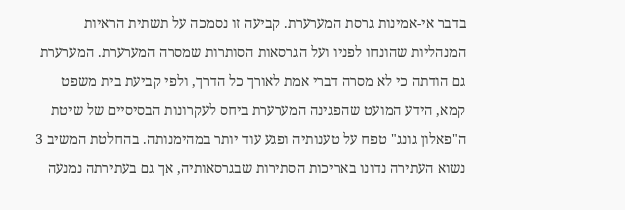בדבר אי-אמינות גרסת המערערת. קביעה זו נסמכה על תשתית הראיות המנהליות שהונחו לפניו ועל הגרסאות הסותרות שמסרה המערערת. המערערת גם הודתה כי לא מסרה דברי אמת לאורך כל הדרך, ולפי קביעת בית משפט קמא, הידע המועט שהפגינה המערערת ביחס לעקרונות הבסיסיים של שיטת ה"פאלון גונג" טפח על טענותיה ופגע עוד יותר במהימנותה. בהחלטת המשיב 3 נשוא העתירה נדונו באריכות הסתירות שבגרסאותיה, אך גם בעתירתה נמנעה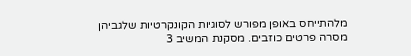מלהתייחס באופן מפורש לסוגיות הקונקרטיות שלגביהן מסרה פרטים כוזבים. מסקנת המשיב 3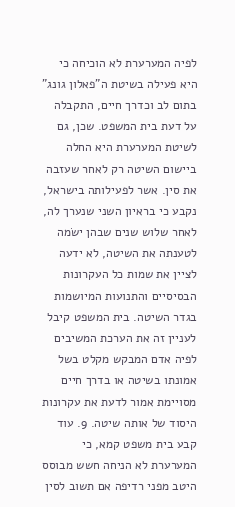לפיה המערערת לא הוכיחה כי היא פעילה בשיטת ה"פאלון גונג" בתום לב וכדרך חיים, התקבלה על דעת בית המשפט. שכן, גם לשיטת המערערת היא החלה ביישום השיטה רק לאחר שעזבה את סין. אשר לפעילותה בישראל, נקבע כי בראיון השני שנערך לה, לאחר שלוש שנים שבהן ישׂמה לטענתה את השיטה, לא ידעה לציין את שמות כל העקרונות הבסיסיים והתנועות המיושמות בגדר השיטה. בית המשפט קיבל לעניין זה את הערכת המשיבים לפיה אדם המבקש מקלט בשל אמונתו בשיטה או בדרך חיים מסויימת אמור לדעת את עקרונות היסוד של אותה שיטה. 9. עוד קבע בית משפט קמא, כי המערערת לא הניחה חשש מבוסס היטב מפני רדיפה אם תשוב לסין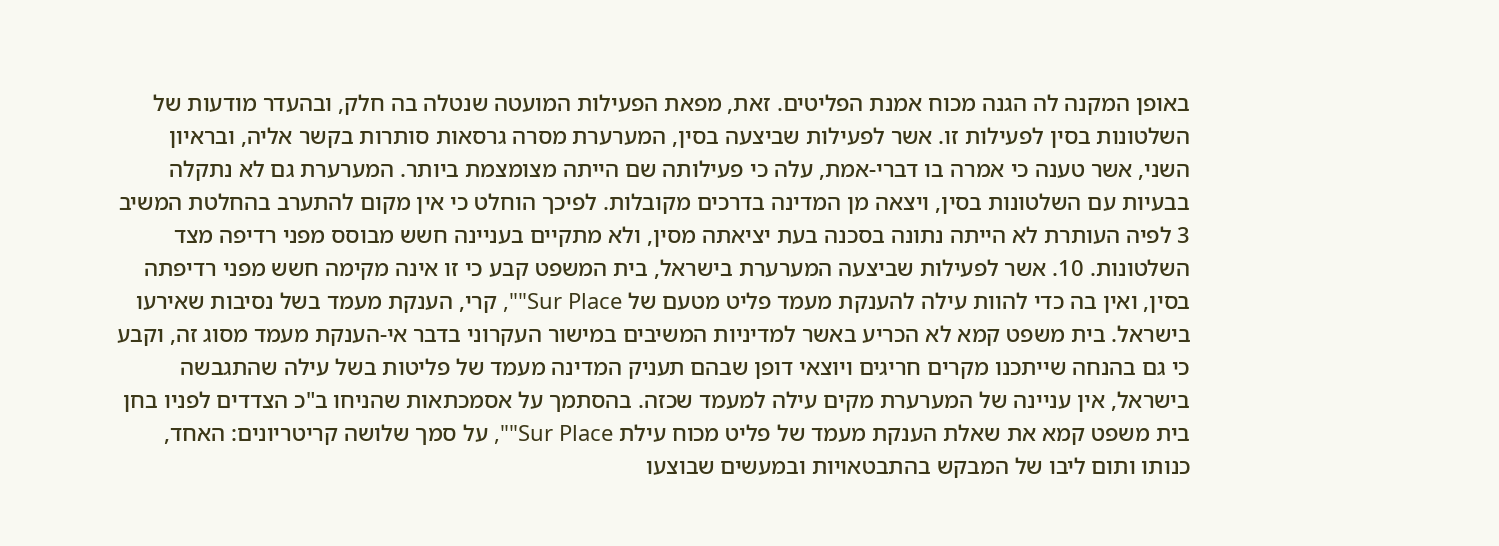באופן המקנה לה הגנה מכוח אמנת הפליטים. זאת, מפאת הפעילות המועטה שנטלה בה חלק, ובהעדר מודעות של השלטונות בסין לפעילות זו. אשר לפעילות שביצעה בסין, המערערת מסרה גרסאות סותרות בקשר אליה, ובראיון השני, אשר טענה כי אמרה בו דברי-אמת, עלה כי פעילותה שם הייתה מצומצמת ביותר. המערערת גם לא נתקלה בבעיות עם השלטונות בסין, ויצאה מן המדינה בדרכים מקובלות. לפיכך הוחלט כי אין מקום להתערב בהחלטת המשיב 3 לפיה העותרת לא הייתה נתונה בסכנה בעת יציאתה מסין, ולא מתקיים בעניינה חשש מבוסס מפני רדיפה מצד השלטונות. 10. אשר לפעילות שביצעה המערערת בישראל, בית המשפט קבע כי זו אינה מקימה חשש מפני רדיפתה בסין, ואין בה כדי להוות עילה להענקת מעמד פליט מטעם של Sur Place"", קרי, הענקת מעמד בשל נסיבות שאירעו בישראל. בית משפט קמא לא הכריע באשר למדיניות המשיבים במישור העקרוני בדבר אי-הענקת מעמד מסוג זה, וקבע כי גם בהנחה שייתכנו מקרים חריגים ויוצאי דופן שבהם תעניק המדינה מעמד של פליטות בשל עילה שהתגבשה בישראל, אין עניינה של המערערת מקים עילה למעמד שכזה. בהסתמך על אסמכתאות שהניחו ב"כ הצדדים לפניו בחן בית משפט קמא את שאלת הענקת מעמד של פליט מכוח עילת Sur Place"", על סמך שלושה קריטריונים: האחד, כנותו ותום ליבו של המבקש בהתבטאויות ובמעשים שבוצעו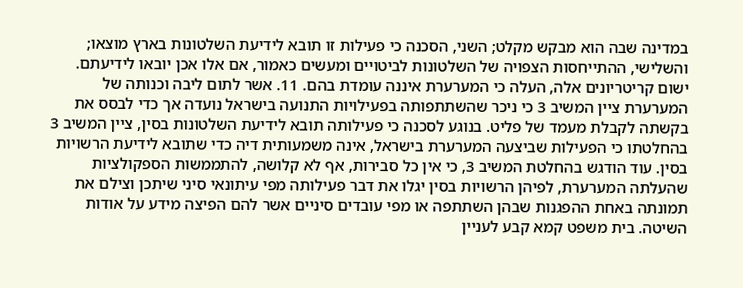במדינה שבה הוא מבקש מקלט; השני, הסכנה כי פעילות זו תובא לידיעת השלטונות בארץ מוצאו; והשלישי, ההתייחסות הצפויה של השלטונות לביטויים ומעשים כאמור, אם אלו אכן יובאו לידיעתם. ישום קריטריונים אלה, העלה כי המערערת איננה עומדת בהם. 11. אשר לתום ליבה וכנותה של המערערת ציין המשיב 3 כי ניכר שהשתתפותה בפעילויות התנועה בישראל נועדה אך כדי לבסס את בקשתה לקבלת מעמד של פליט. בנוגע לסכנה כי פעילותה תובא לידיעת השלטונות בסין, ציין המשיב 3 בהחלטתו כי הפעילות שביצעה המערערת בישראל, אינה משמעותית דיה כדי שתובא לידיעת הרשויות בסין. עוד הודגש בהחלטת המשיב 3, כי אין כל סבירות, אף לא קלושה, להתממשות הספקולציות שהעלתה המערערת, לפיהן הרשויות בסין יגלו את דבר פעילותה מפי עיתונאי סיני שיתכן וצילם את תמונתה באחת ההפגנות שבהן השתתפה או מפי עובדים סיניים אשר להם הפיצה מידע על אודות השיטה. בית משפט קמא קבע לעניין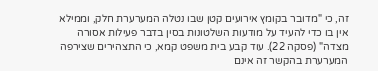זה, כי "מדובר בקומץ אירועים קטן שבו נטלה המערערת חלק, וממילא אין בו כדי להעיד על מודעות השלטונות בסין בדבר פעילות אסורה מצדה" (פסקה 22). עוד קבע בית משפט קמא, כי התצהירים שצירפה המערערת בהקשר זה אינם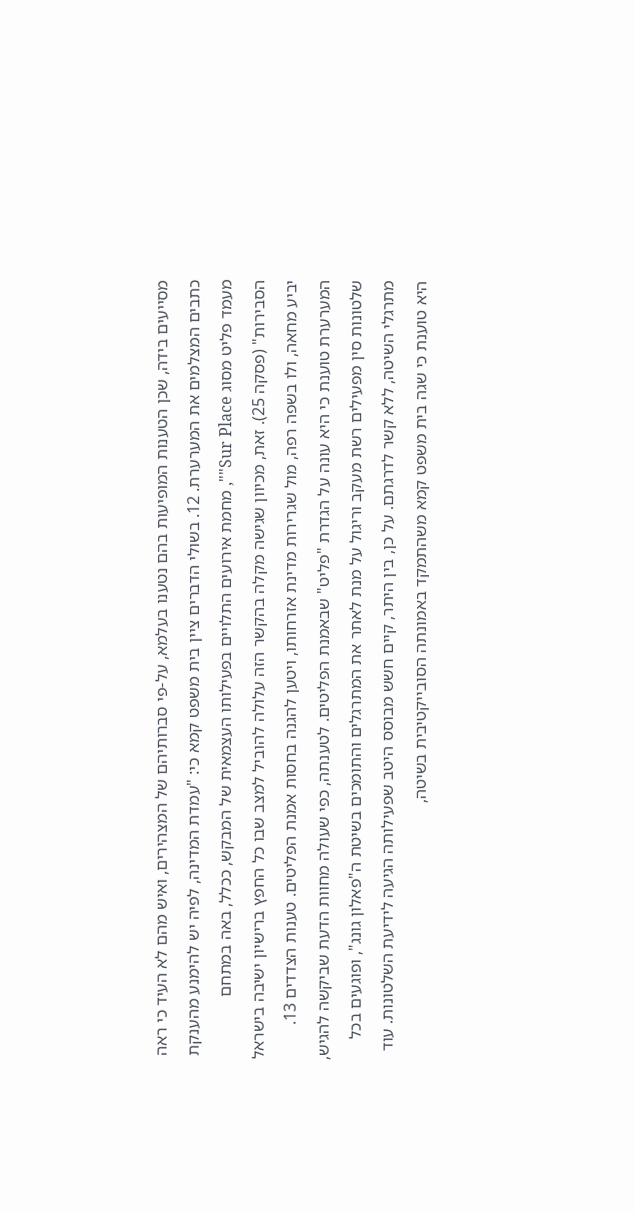מסייעים בידה, שכן הטענות המופיעות בהם נטענו בעלמא, על-פי סברותיהם של המצהירים, ואיש מהם לא העיד כי ראה כתבים המצלמים את המערערת. 12. בשולי הדברים ציין בית משפט קמא כי: "עמדת המדינה, לפיה יש להימנע מהענקת מעמד פליט מסוג Sur Place"", מחמת אירועים התלויים בפעילותו העצמאית של המבקש, ככלל, באה במתחם הסבירות" (פסקה 25). זאת, מכיוון שגישה מקלה בהקשר הזה עלולה להוביל למצב שבו כל החפץ ברישיון ישיבה בישראל יביע מחאה, ולו בשפה רפה, מול שגרירות מדינת אזרחותו, ויטען להגנה בחסות אמנת הפליטים. טענות הצדדים 13. המערערת טוענת כי היא עונה על הגדרת "פליט" שבאמנת הפליטים. לטענתה, כפי שעולה מחוות הדעת שביקשה להגיש, שלטונות סין מפעילים רשת מעקב וריגול על מנת לאתר את המתרגלים והתומכים בשיטת ה"פאלון גונג", ופוגעים בכל מתרגלי השיטה, ללא קשר לדרגתם. על כן, בין היתר, קיים חשש מבוסס היטב שפעילותה הגיעה לידיעת השלטונות. עוד היא טוענת כי שגה בית משפט קמא משהתמקד באמונתה הסובייקטיבית בשיטה,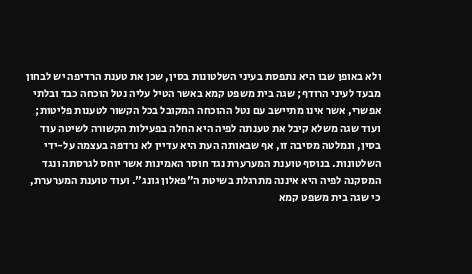ולא באופן שבו היא נתפסת בעיני השלטונות בסין, שכן את טענת הרדיפה יש לבחון מבעד לעיני הרודף; שגה בית משפט קמא באשר הטיל עליה נטל הוכחה כבד ובלתי אפשרי, אשר אינו מתיישב עם נטל ההוכחה המקובל בכל הקשור לטענות פליטות; ועוד שגה משלא קיבל את טענתה לפיה היא החלה בפעילות הקשורה לשיטה עוד בסין, ונמלטה מסיבה זו, אף שבאותה העת היא עדיין לא נרדפה בעצמה על-ידי השלטונות. בנוסף טוענת המערערת נגד חוסר האמינות אשר יוחס לגרסתה ונגד המסקנה לפיה היא איננה מתרגלת בשיטת ה"פאלון גונג". ועוד טוענת המערערת, כי שגה בית משפט קמא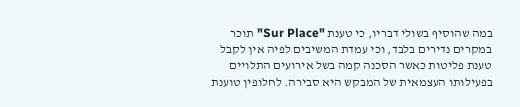במה שהוסיף בשולי דבריו, כי טענת "Sur Place" תוכר במקרים נדירים בלבד, וכי עמדת המשיבים לפיה אין לקבל טענת פליטות כאשר הסכנה קמה בשל אירועים התלויים בפעילותו העצמאית של המבקש היא סבירה. לחלופין טוענת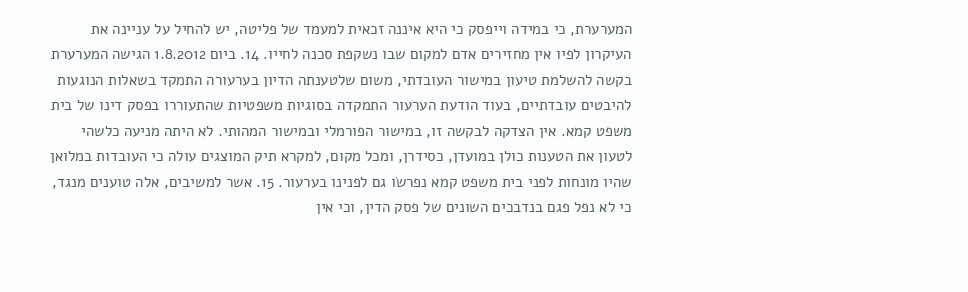המערערת, כי במידה וייפסק כי היא איננה זכאית למעמד של פליטה, יש להחיל על עניינה את העיקרון לפיו אין מחזירים אדם למקום שבו נשקפת סכנה לחייו. 14. ביום 1.8.2012 הגישה המערערת בקשה להשלמת טיעון במישור העובדתי, משום שלטענתה הדיון בערעורה התמקד בשאלות הנוגעות להיבטים עובדתיים, בעוד הודעת הערעור התמקדה בסוגיות משפטיות שהתעוררו בפסק דינו של בית משפט קמא. אין הצדקה לבקשה זו, במישור הפורמלי ובמישור המהותי. לא היתה מניעה כלשהי לטעון את הטענות כולן במועדן, כסידרן, ומכל מקום, למקרא תיק המוצגים עולה כי העובדות במלואן שהיו מונחות לפני בית משפט קמא נפרשׂו גם לפנינו בערעור. 15. אשר למשיבים, אלה טוענים מנגד, כי לא נפל פגם בנדבכים השונים של פסק הדין, וכי אין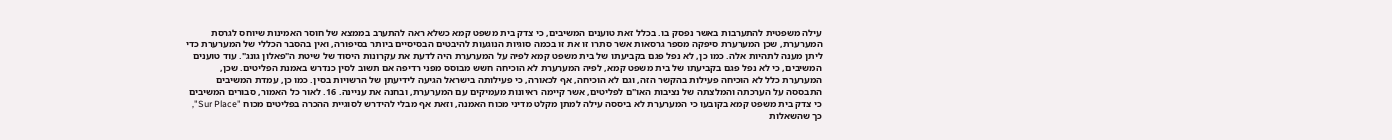עילה משפטית להתערבות באשר נפסק בו. בכלל זאת טוענים המשיבים, כי צדק בית משפט קמא כשלא ראה להתערב בממצא של חוסר האמינות שיוחס לגרסת המערערת, שכן המערערת סיפקה מספר גרסאות אשר סתרו זו את זו בכמה סוגיות הנוגעות להיבטים הבסיסיים ביותר בסיפורה, ואין בהסבר הכללי של המערערת כדי ליתן מענה לתהיות אלה. כמו כן, לא נפל פגם בקביעתו של בית משפט קמא לפיה על המערערת היה לדעת את עקרונות היסוד של שיטת ה"פאלון גונג". עוד טוענים המשיבים, כי לא נפל פגם בקביעתו של בית משפט קמא, לפיה המערערת לא הוכיחה חשש מבוסס מפני רדיפה אם תשוב לסין כנדרש באמנת הפליטים. שכן, המערערת כלל לא הוכיחה פעילות בהקשר הזה, וגם לא הוכיחה, אף לכאורה, כי פעילותה בישראל הגיעה לידיעתן של הרשויות בסין. כמו כן, עמדת המשיבים התבססה על הערכתה והמלצתה של נציבות האו"ם לפליטים, אשר קיימה ראיונות מעמיקים עם המערערת, ובחנה את עניינה. 16. לאור כל האמור, סבורים המשיבים כי צדק בית משפט קמא בקובעו כי המערערת לא ביססה עילה למתן מקלט מדיני מכוח האמנה, וזאת אף מבלי להידרש לסוגיית ההכרה בפליטים מכוח "Sur Place", כך שהשאלות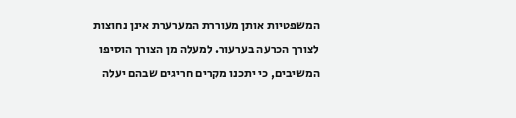המשפטיות אותן מעוררת המערערת אינן נחוצות לצורך הכרעה בערעור. למעלה מן הצורך הוסיפו המשיבים, כי יתכנו מקרים חריגים שבהם יעלה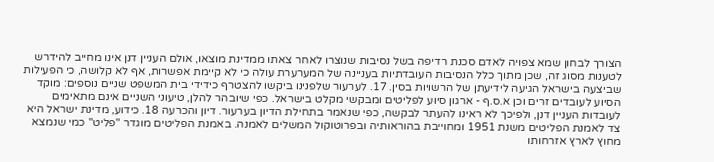הצורך לבחון שמא צפויה לאדם סכנת רדיפה בשל נסיבות שנוצרו לאחר צאתו ממדינת מוצאו, אולם העניין דנן אינו מחייב להידרש לטענות מסוג זה, שכן מתוך כלל הנסיבות העובדתיות בעניינה של המערערת עולה כי לא קיימת אפשרות, אף לא קלושה, כי הפעילות שביצעה בישראל הגיעה לידיעתן של הרשויות בסין. 17. לערעור שלפנינו ביקשו להצטרף כידידי בית המשפט שניים נוספים: מוקד הסיוע לעובדים זרים וכן א.ס.ף - ארגון סיוע לפליטים ומבקשי מקלט בישראל. כפי שיובהר להלן, טיעוני השניים אינם מתאימים לעובדות העניין דנן, ולפיכך לא ראינו להעתר לבקשה, כפי שנאמר בתחילת הדיון בערעור. דיון והכרעה 18. כידוע, מדינת ישראל היא צד לאמנת הפליטים משנת 1951 ומחוייבת בהוראותיה ובפרוטוקול המשלים לאמנה. באמנת הפליטים מוגדר "פליט" כמי שנמצא מחוץ לארץ אזרחותו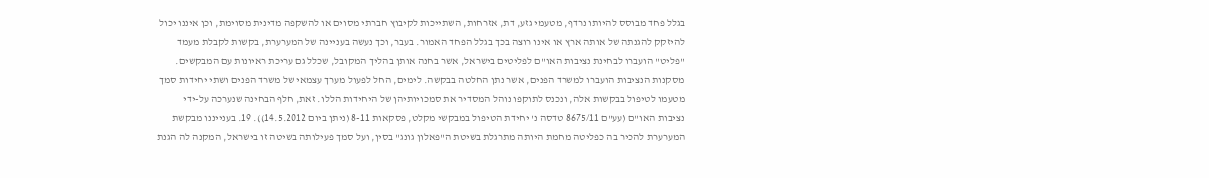בגלל פחד מבוסס להיותו נרדף, מטעמי גזע, דת, אזרחות, השתייכות לקיבוץ חברתי מסוים או להשקפה מדינית מסוימת, וכן איננו יכול להיזקק להגנתה של אותה ארץ או אינו רוצה בכך בגלל הפחד האמור. בעבר, וכך נעשה בעניינה של המערערת, בקשות לקבלת מעמד "פליט" הועברו לבחינת נציבות האו"ם לפליטים בישראל, אשר בחנה אותן בהליך המקובל, שכלל גם עריכת ראיונות עם המבקשים. מסקנות הנציבות הועברו למשרד הפנים, אשר נתן החלטה בבקשה. לימים, החל לפעול מערך עצמאי של משרד הפנים ושתי יחידות סמך מטעמו לטיפול בבקשות אלה, ונכנס לתוקפו נוהל המסדיר את סמכויותיהן של היחידות הללו. זאת, חלף הבחינה שנערכה על-ידי נציבות האו"ם (עע"ם 8675/11 טדסה נ' יחידת הטיפול במבקשי מקלט, פסקאות 8-11 (ניתן ביום 14.5.2012)). 19. בענייננו מבקשת המערערת להכיר בה כפליטה מחמת היותה מתרגלת בשיטת ה"פאלון גונג" בסין, ועל סמך פעילותה בשיטה זו בישראל, המקנה לה הגנת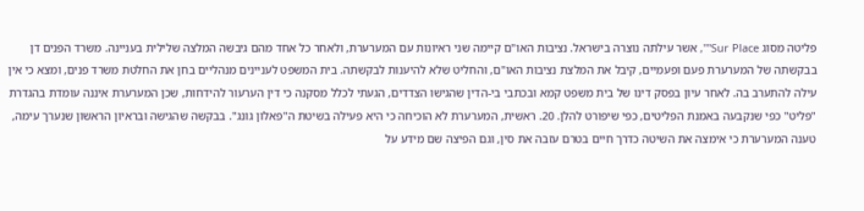פליטה מסוג Sur Place"", אשר עילתה נוצרה בישראל. נציבות האו"ם קיימה שני ראיונות עם המערערת, ולאחר כל אחד מהם גיבשה המלצה שלילית בעניינה. משרד הפנים דן בבקשתה של המערערת פעם ופעמיים, קיבל את המלצת נציבות האו"ם, והחליט שלא להיענות לבקשתה. בית המשפט לעניינים מנהליים בחן את החלטת משרד פנים, ומצא כי אין עילה להתערב בה. לאחר עיון בפסק דינו של בית משפט קמא ובכתבי בי-הדין שהגישו הצדדים, הגעתי לכלל מסקנה כי דין הערעור להידחות, שכן המערערת איננה עומדת בהגדרת "פליט" כפי שנקבעה באמנת הפליטים, כפי שיפורט להלן. 20. ראשית, המערערת לא הוכיחה כי היא פעילה בשיטת ה"פאלון גונג". בבקשה שהגישה ובראיון הראשון שנערך עימה, טענה המערערת כי אימצה את השיטה כדרך חיים בטרם עזבה את סין, וגם הפיצה שם מידע על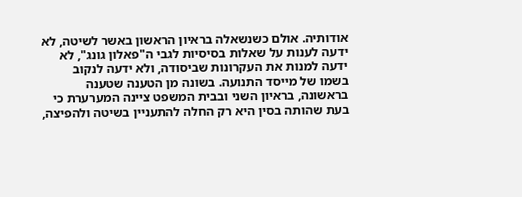אודותיה. אולם כשנשאלה בראיון הראשון באשר לשיטה, לא ידעה לענות על שאלות בסיסיות לגבי ה"פאלון גונג", לא ידעה למנות את העקרונות שביסודה, ולא ידעה לנקוב בשמו של מייסד התנועה. בשונה מן הטענה שטענה בראשונה, בראיון השני ובבית המשפט ציינה המערערת כי בעת שהותה בסין היא רק החלה להתעניין בשיטה ולהפיצה,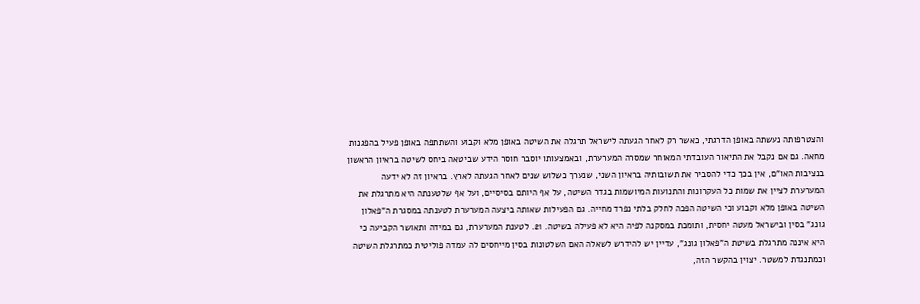והצטרפותה נעשתה באופן הדרגתי, כאשר רק לאחר הגעתה לישראל תרגלה את השיטה באופן מלא וקבוע והשתתפה באופן פעיל בהפגנות מחאה. גם אם נקבל את התיאור העובדתי המאוחר שמסרה המערערת, ובאמצעותו יוסבר חוסר הידע שביטאה ביחס לשיטה בראיון הראשון בנציבות האו"ם, אין בכך כדי להסביר את תשובותיה בראיון השני, שנערך כשלוש שנים לאחר הגעתה לארץ. בראיון זה לא ידעה המערערת לציין את שמות כל העקרונות והתנועות המיושמות בגדר השיטה, על אף היותם בסיסיים, ועל אף שלטענתה היא מתרגלת את השיטה באופן מלא וקבוע וכי השיטה הפכה לחלק בלתי נפרד מחייה. גם הפעילות שאותה ביצעה המערערת לטענתה במסגרת ה"פאלון גונג" בסין ובישראל מעטה יחסית, ותומכת במסקנה לפיה היא לא פעילה בשיטה. 21. לטענת המערערת, גם במידה ותאושר הקביעה כי היא איננה מתרגלת בשיטת ה"פאלון גונג", עדיין יש להידרש לשאלה האם השלטונות בסין מייחסים לה עמדה פוליטית כמתרגלת השיטה וכמתנגדת למשטר. יצוין בהקשר הזה,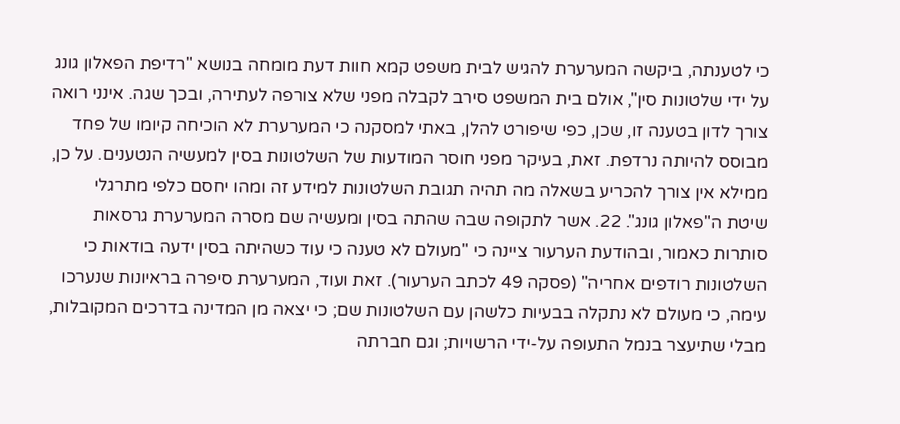כי לטענתה, ביקשה המערערת להגיש לבית משפט קמא חוות דעת מומחה בנושא "רדיפת הפאלון גונג על ידי שלטונות סין", אולם בית המשפט סירב לקבלה מפני שלא צורפה לעתירה, ובכך שגה. אינני רואה צורך לדון בטענה זו, שכן, כפי שיפורט להלן, באתי למסקנה כי המערערת לא הוכיחה קיומו של פחד מבוסס להיותה נרדפת. זאת, בעיקר מפני חוסר המודעות של השלטונות בסין למעשיה הנטענים. על כן, ממילא אין צורך להכריע בשאלה מה תהיה תגובת השלטונות למידע זה ומהו יחסם כלפי מתרגלי שיטת ה"פאלון גונג". 22. אשר לתקופה שבה שהתה בסין ומעשיה שם מסרה המערערת גרסאות סותרות כאמור, ובהודעת הערעור ציינה כי "מעולם לא טענה כי עוד כשהיתה בסין ידעה בודאות כי השלטונות רודפים אחריה" (פסקה 49 לכתב הערעור). זאת ועוד, המערערת סיפרה בראיונות שנערכו עימה, כי מעולם לא נתקלה בבעיות כלשהן עם השלטונות שם; כי יצאה מן המדינה בדרכים המקובלות, מבלי שתיעצר בנמל התעופה על-ידי הרשויות; וגם חברתה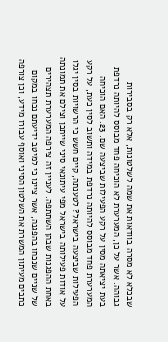שבכלא לא מסרה בוודאות את שמה לשלטונות, אלא רק בסבירות גבוהה. אשר על כן, המערערת לא הוכיחה פחד מבוסס להיותה נרדפת בעת יציאתה מסין על רקע הפעילות שביצעה שם. 23. האם הוכיחה המערערת פחד מבוסס להיותה נרדפת במידה ותשוב לסין כעת, על רקע הפעילות שביצעה בישראל? לטענתה, קיים חשש כי הרשויות בסין יגלו על אודות פעילותה בישראל מפי עיתונאי סיני שייתכן וצילם את תמונתה באחת ההפגנות שבהן השתתפה. לעניין זה צירפה המערערת תצהירים של שניים שנכחו בהפגנה, אשר ציינו כי למיטב ידיעתם נכחו במקום כתבים מעיתון המשרת את השלטון הסיני ואוסף עבורו מידע, וכן צורפה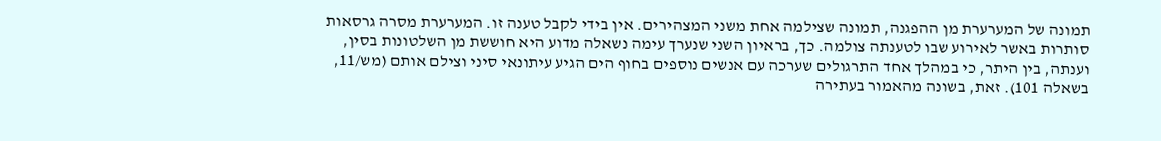תמונה של המערערת מן ההפגנה, תמונה שצילמה אחת משני המצהירים. אין בידי לקבל טענה זו. המערערת מסרה גרסאות סותרות באשר לאירוע שבו לטענתה צולמה. כך, בראיון השני שנערך עימה נשאלה מדוע היא חוששת מן השלטונות בסין, וענתה, בין היתר, כי במהלך אחד התרגולים שערכה עם אנשים נוספים בחוף הים הגיע עיתונאי סיני וצילם אותם (מש/11, בשאלה 101). זאת, בשונה מהאמור בעתירה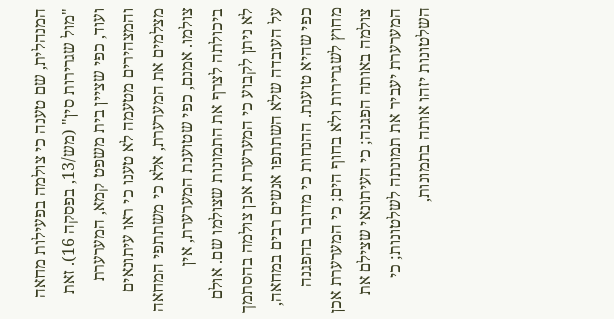המנהלית, שם טענה כי צולמה בפעילות מחאה "מול שגרירות סין" (מש/13, בפסקה 16). זאת ועוד, כפי שציין בית משפט קמא, המערערת והמצהירים מטעמה לא טענו כי ראו עיתונאים מצלמים את המערערת, אלא כי משתתפי המחאה צולמו. אמנם, כפי שטוענת המערערת, אין ביכולתה לצרף את התמונות שצולמו שם. אולם לא ניתן לקבוע כי המערערת אכן צולמה בהסתמך על העובדה שלא השתתפו אנשים רבים במחאה, כפי שהיא טוענת. ההנחות כי מדובר בהפגנה מחוץ לשגרירות ולא בחוף הים; כי המערערת אכן צולמה באותה הפגנה; כי העיתונאי שצילם את המערערת יעביר את תמונתה לשלטונות; כי השלטונות יזהו אותה בתמונות,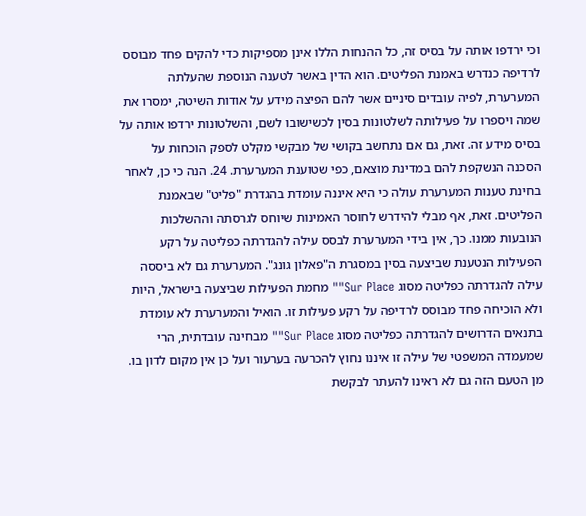וכי ירדפו אותה על בסיס זה, כל ההנחות הללו אינן מספיקות כדי להקים פחד מבוסס לרדיפה כנדרש באמנת הפליטים. הוא הדין באשר לטענה הנוספת שהעלתה המערערת, לפיה עובדים סיניים אשר להם הפיצה מידע על אודות השיטה, ימסרו את שמה ויספרו על פעילותה לשלטונות בסין לכשישובו לשם, והשלטונות ירדפו אותה על בסיס מידע זה. זאת, גם אם נתחשב בקושי של מבקשי מקלט לספק הוכחות על הסכנה הנשקפת להם במדינת מוצאם, כפי שטוענת המערערת. 24. הנה כי כן, לאחר בחינת טענות המערערת עולה כי היא איננה עומדת בהגדרת "פליט" שבאמנת הפליטים. זאת, אף מבלי להידרש לחוסר האמינות שיוחס לגרסתה וההשלכות הנובעות ממנו. כך, אין בידי המערערת לבסס עילה להגדרתה כפליטה על רקע הפעילות הנטענת שביצעה בסין במסגרת ה"פאלון גונג". המערערת גם לא ביססה עילה להגדרתה כפליטה מסוג Sur Place"" מחמת הפעילות שביצעה בישראל, היות ולא הוכיחה פחד מבוסס לרדיפה על רקע פעילות זו. הואיל והמערערת לא עומדת בתנאים הדרושים להגדרתה כפליטה מסוג Sur Place"" מבחינה עובדתית, הרי שמעמדה המשפטי של עילה זו איננו נחוץ להכרעה בערעור ועל כן אין מקום לדון בו. מן הטעם הזה גם לא ראינו להעתר לבקשת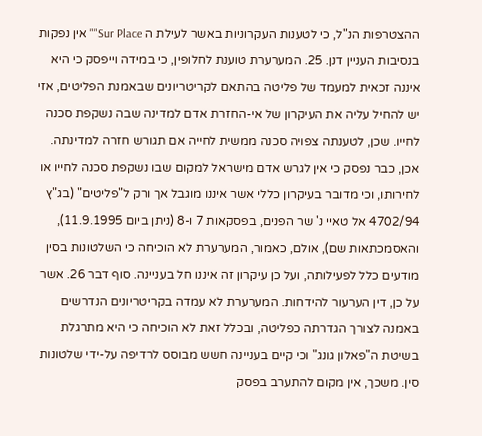ההצטרפות הנ"ל, כי לטענות העקרוניות באשר לעילת ה Sur Place"" אין נפקות בנסיבות העניין דנן. 25. המערערת טוענת לחלופין, כי במידה וייפסק כי היא איננה זכאית למעמד של פליטה בהתאם לקריטריונים שבאמנת הפליטים, אזי יש להחיל עליה את העיקרון של אי-החזרת אדם למדינה שבה נשקפת סכנה לחייו. שכן, לטענתה צפויה סכנה ממשית לחייה אם תגורש חזרה למדינתה. אכן, כבר נפסק כי אין לגרש אדם מישראל למקום שבו נשקפת סכנה לחייו או לחירותו, וכי מדובר בעיקרון כללי אשר איננו מוגבל אך ורק ל"פליטים" (בג"ץ 4702/94 אל טאיי נ' שר הפנים, בפסקאות 7 ו-8 (ניתן ביום 11.9.1995), והאסמכתאות שם), אולם, כאמור, המערערת לא הוכיחה כי השלטונות בסין מודעים כלל לפעילותה, ועל כן עיקרון זה איננו חל בעניינה. סוף דבר 26. אשר על כן, דין הערעור להידחות. המערערת לא עמדה בקריטריונים הנדרשים באמנה לצורך הגדרתה כפליטה, ובכלל זאת לא הוכיחה כי היא מתרגלת בשיטת ה"פאלון גונג" וכי קיים בעניינה חשש מבוסס לרדיפה על-ידי שלטונות סין. משכך, אין מקום להתערב בפסק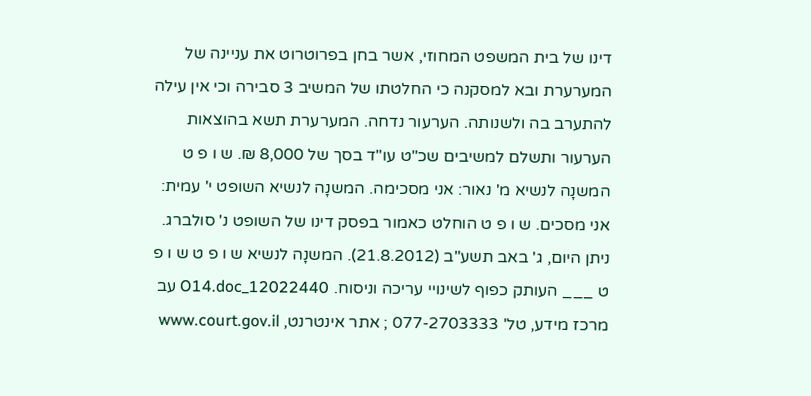דינו של בית המשפט המחוזי, אשר בחן בפרוטרוט את עניינה של המערערת ובא למסקנה כי החלטתו של המשיב 3 סבירה וכי אין עילה להתערב בה ולשנותה. הערעור נדחה. המערערת תשא בהוצאות הערעור ותשלם למשיבים שכ"ט עו"ד בסך של 8,000 ₪. ש ו פ ט המשנָה לנשיא מ' נאור: אני מסכימה. המשנָה לנשיא השופט י' עמית: אני מסכים. ש ו פ ט הוחלט כאמור בפסק דינו של השופט נ' סולברג. ניתן היום, ג' באב תשע"ב (21.8.2012). המשנָה לנשיא ש ו פ ט ש ו פ ט ___ העותק כפוף לשינויי עריכה וניסוח. 12022440_O14.doc עב מרכז מידע, טל' 077-2703333 ; אתר אינטרנט, www.court.gov.il